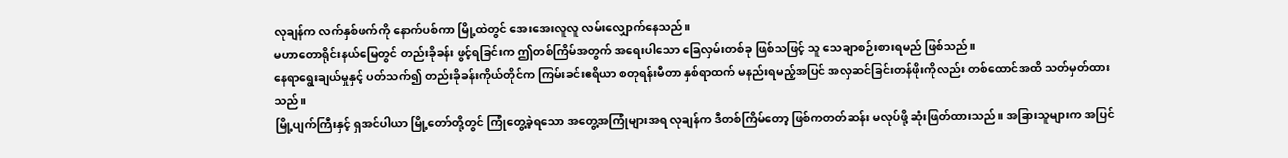လုချန်က လက်နှစ်ဖက်ကို နောက်ပစ်ကာ မြို့ထဲတွင် အေးအေးလူလူ လမ်းလျှောက်နေသည်။
မဟာတောရိုင်းနယ်မြေတွင် တည်းခိုခန်း ဖွင့်ရခြင်းက ဤတစ်ကြိမ်အတွက် အရေးပါသော ခြေလှမ်းတစ်ခု ဖြစ်သဖြင့် သူ သေချာစဉ်းစားရမည် ဖြစ်သည်။
နေရာရွေးချယ်မှုနှင့် ပတ်သက်၍ တည်းခိုခန်းကိုယ်တိုင်က ကြမ်းခင်းဧရိယာ စတုရန်းမီတာ နှစ်ရာထက် မနည်းရမည့်အပြင် အလှဆင်ခြင်းတန်ဖိုးကိုလည်း တစ်ထောင်အထိ သတ်မှတ်ထားသည်။
မြို့ပျက်ကြီးနှင့် ရှအင်ပါယာ မြို့တော်တို့တွင် ကြုံတွေ့ခဲ့ရသော အတွေ့အကြုံများအရ လုချန်က ဒီတစ်ကြိမ်တော့ ဖြစ်ကတတ်ဆန်း မလုပ်ဖို့ ဆုံးဖြတ်ထားသည်။ အခြားသူများက အပြင်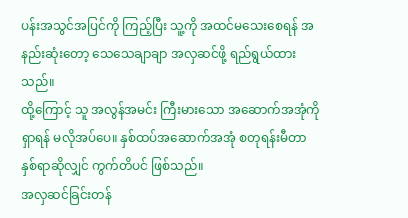ပန်းအသွင်အပြင်ကို ကြည့်ပြီး သူ့ကို အထင်မသေးစေရန် အနည်းဆုံးတော့ သေသေချာချာ အလှဆင်ဖို့ ရည်ရွယ်ထားသည်။
ထို့ကြောင့် သူ အလွန်အမင်း ကြီးမားသော အဆောက်အအုံကို ရှာရန် မလိုအပ်ပေ။ နှစ်ထပ်အဆောက်အအုံ စတုရန်းမီတာ နှစ်ရာဆိုလျှင် ကွက်တိပင် ဖြစ်သည်။
အလှဆင်ခြင်းတန်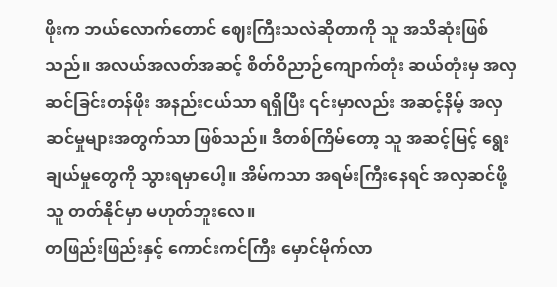ဖိုးက ဘယ်လောက်တောင် ဈေးကြီးသလဲဆိုတာကို သူ အသိဆုံးဖြစ်သည်။ အလယ်အလတ်အဆင့် စိတ်ဝိညာဉ်ကျောက်တုံး ဆယ်တုံးမှ အလှဆင်ခြင်းတန်ဖိုး အနည်းငယ်သာ ရရှိပြီး ၎င်းမှာလည်း အဆင့်နိမ့် အလှဆင်မှုများအတွက်သာ ဖြစ်သည်။ ဒီတစ်ကြိမ်တော့ သူ အဆင့်မြင့် ရွေးချယ်မှုတွေကို သွားရမှာပေါ့။ အိမ်ကသာ အရမ်းကြီးနေရင် အလှဆင်ဖို့ သူ တတ်နိုင်မှာ မဟုတ်ဘူးလေ။
တဖြည်းဖြည်းနှင့် ကောင်းကင်ကြီး မှောင်မိုက်လာ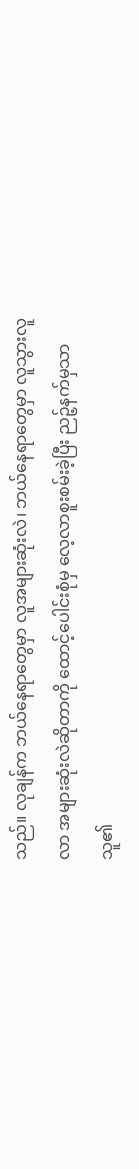သည်။ လုချန်က ဘယ်နေရာတွေမှာ လူအများဆုံးလဲ၊ ဘယ်နေရာတွေမှာ လူသွားလူလာ အများဆုံးလဲဆိုတာကို ထောင့်ပေါင်းစုံမှ လေ့လာစူးစမ်းခဲ့ပြီး ညဉ့်နက်မှသာ သူ၏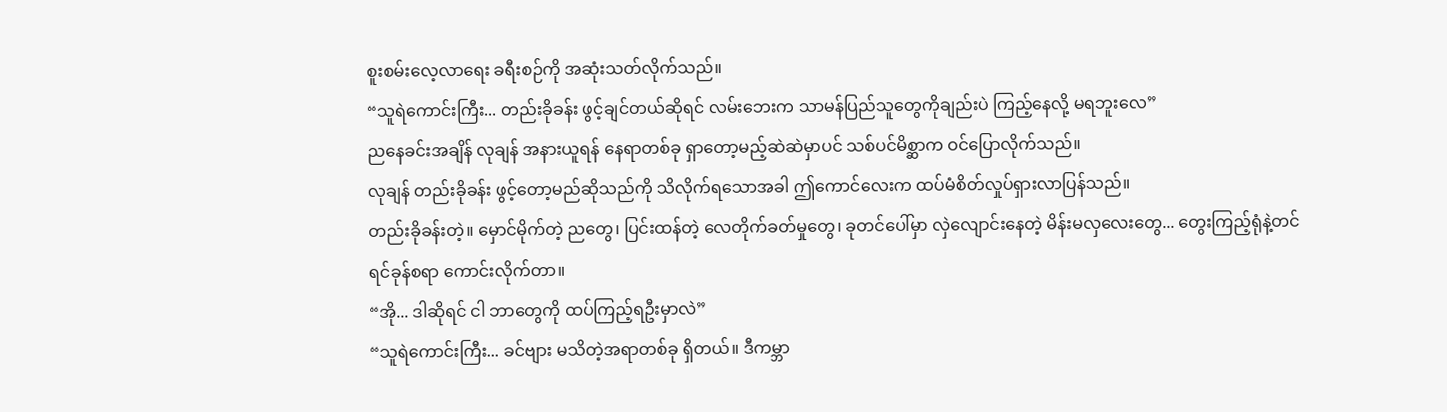စူးစမ်းလေ့လာရေး ခရီးစဉ်ကို အဆုံးသတ်လိုက်သည်။
“သူရဲကောင်းကြီး... တည်းခိုခန်း ဖွင့်ချင်တယ်ဆိုရင် လမ်းဘေးက သာမန်ပြည်သူတွေကိုချည်းပဲ ကြည့်နေလို့ မရဘူးလေ”
ညနေခင်းအချိန် လုချန် အနားယူရန် နေရာတစ်ခု ရှာတော့မည့်ဆဲဆဲမှာပင် သစ်ပင်မိစ္ဆာက ဝင်ပြောလိုက်သည်။
လုချန် တည်းခိုခန်း ဖွင့်တော့မည်ဆိုသည်ကို သိလိုက်ရသောအခါ ဤကောင်လေးက ထပ်မံစိတ်လှုပ်ရှားလာပြန်သည်။
တည်းခိုခန်းတဲ့။ မှောင်မိုက်တဲ့ ညတွေ၊ ပြင်းထန်တဲ့ လေတိုက်ခတ်မှုတွေ၊ ခုတင်ပေါ်မှာ လှဲလျောင်းနေတဲ့ မိန်းမလှလေးတွေ... တွေးကြည့်ရုံနဲ့တင် ရင်ခုန်စရာ ကောင်းလိုက်တာ။
“အို... ဒါဆိုရင် ငါ ဘာတွေကို ထပ်ကြည့်ရဦးမှာလဲ”
“သူရဲကောင်းကြီး... ခင်ဗျား မသိတဲ့အရာတစ်ခု ရှိတယ်။ ဒီကမ္ဘာ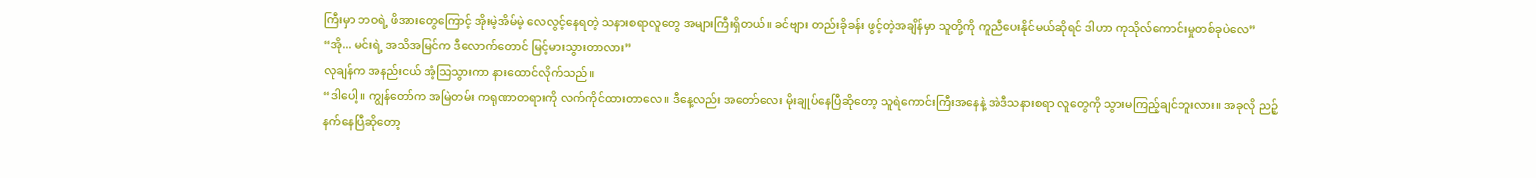ကြီးမှာ ဘဝရဲ့ ဖိအားတွေကြောင့် အိုးမဲ့အိမ်မဲ့ လေလွင့်နေရတဲ့ သနားစရာလူတွေ အများကြီးရှိတယ်။ ခင်ဗျား တည်းခိုခန်း ဖွင့်တဲ့အချိန်မှာ သူတို့ကို ကူညီပေးနိုင်မယ်ဆိုရင် ဒါဟာ ကုသိုလ်ကောင်းမှုတစ်ခုပဲလေ”
“အို... မင်းရဲ့ အသိအမြင်က ဒီလောက်တောင် မြင့်မားသွားတာလား”
လုချန်က အနည်းငယ် အံ့သြသွားကာ နားထောင်လိုက်သည်။
“ဒါပေါ့။ ကျွန်တော်က အမြဲတမ်း ကရုဏာတရားကို လက်ကိုင်ထားတာလေ။ ဒီနေ့လည်း အတော်လေး မိုးချုပ်နေပြီဆိုတော့ သူရဲကောင်းကြီးအနေနဲ့ အဲဒီသနားစရာ လူတွေကို သွားမကြည့်ချင်ဘူးလား။ အခုလို ညဉ့်နက်နေပြီဆိုတော့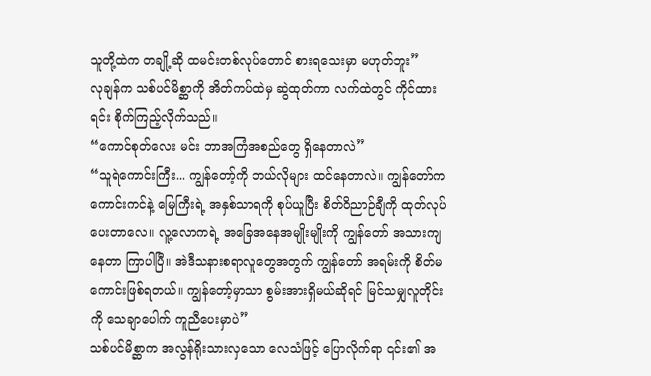သူတို့ထဲက တချို့ဆို ထမင်းတစ်လုပ်တောင် စားရသေးမှာ မဟုတ်ဘူး”
လုချန်က သစ်ပင်မိစ္ဆာကို အိတ်ကပ်ထဲမှ ဆွဲထုတ်ကာ လက်ထဲတွင် ကိုင်ထားရင်း စိုက်ကြည့်လိုက်သည်။
“ကောင်စုတ်လေး မင်း ဘာအကြံအစည်တွေ ရှိနေတာလဲ”
“သူရဲကောင်းကြီး... ကျွန်တော့်ကို ဘယ်လိုများ ထင်နေတာလဲ။ ကျွန်တော်က ကောင်းကင်နဲ့ မြေကြီးရဲ့ အနှစ်သာရကို စုပ်ယူပြီး စိတ်ဝိညာဉ်ချီကို ထုတ်လုပ်ပေးတာလေ။ လူ့လောကရဲ့ အခြေအနေအမျိုးမျိုးကို ကျွန်တော် အသားကျနေတာ ကြာပါပြီ။ အဲဒီသနားစရာလူတွေအတွက် ကျွန်တော် အရမ်းကို စိတ်မကောင်းဖြစ်ရတယ်။ ကျွန်တော့်မှာသာ စွမ်းအားရှိမယ်ဆိုရင် မြင်သမျှလူတိုင်းကို သေချာပေါက် ကူညီပေးမှာပဲ”
သစ်ပင်မိစ္ဆာက အလွန်ရိုးသားလှသော လေသံဖြင့် ပြောလိုက်ရာ ၎င်း၏ အ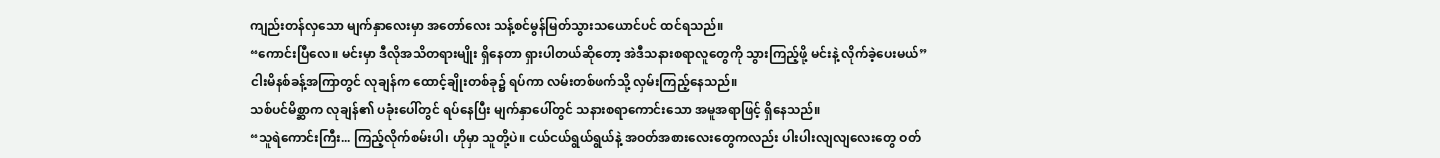ကျည်းတန်လှသော မျက်နှာလေးမှာ အတော်လေး သန့်စင်မွန်မြတ်သွားသယောင်ပင် ထင်ရသည်။
“ကောင်းပြီလေ။ မင်းမှာ ဒီလိုအသိတရားမျိုး ရှိနေတာ ရှားပါတယ်ဆိုတော့ အဲဒီသနားစရာလူတွေကို သွားကြည့်ဖို့ မင်းနဲ့ လိုက်ခဲ့ပေးမယ်”
ငါးမိနစ်ခန့်အကြာတွင် လုချန်က ထောင့်ချိုးတစ်ခု၌ ရပ်ကာ လမ်းတစ်ဖက်သို့ လှမ်းကြည့်နေသည်။
သစ်ပင်မိစ္ဆာက လုချန်၏ ပခုံးပေါ်တွင် ရပ်နေပြီး မျက်နှာပေါ်တွင် သနားစရာကောင်းသော အမူအရာဖြင့် ရှိနေသည်။
“သူရဲကောင်းကြီး... ကြည့်လိုက်စမ်းပါ၊ ဟိုမှာ သူတို့ပဲ။ ငယ်ငယ်ရွယ်ရွယ်နဲ့ အဝတ်အစားလေးတွေကလည်း ပါးပါးလျလျလေးတွေ ဝတ်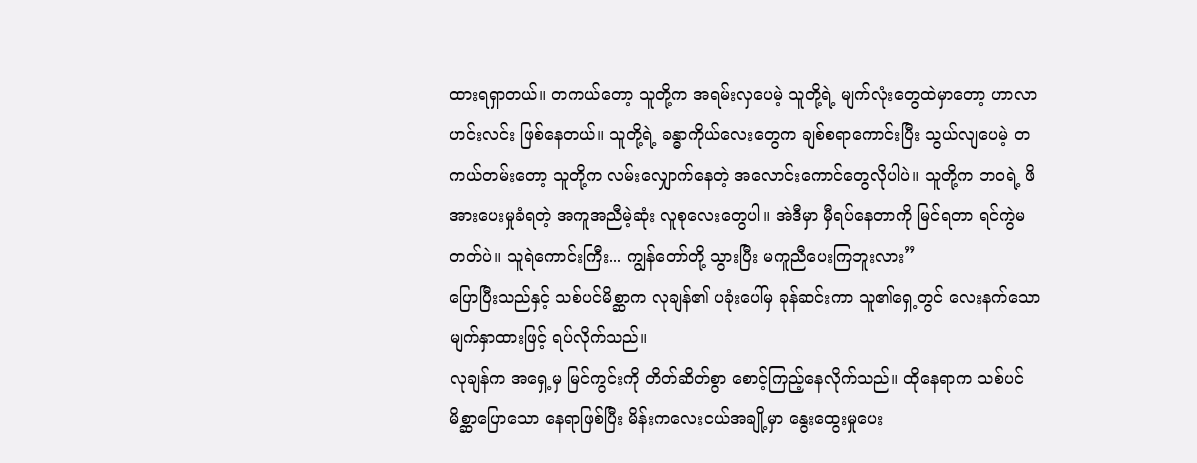ထားရရှာတယ်။ တကယ်တော့ သူတို့က အရမ်းလှပေမဲ့ သူတို့ရဲ့ မျက်လုံးတွေထဲမှာတော့ ဟာလာဟင်းလင်း ဖြစ်နေတယ်။ သူတို့ရဲ့ ခန္ဓာကိုယ်လေးတွေက ချစ်စရာကောင်းပြီး သွယ်လျပေမဲ့ တကယ်တမ်းတော့ သူတို့က လမ်းလျှောက်နေတဲ့ အလောင်းကောင်တွေလိုပါပဲ။ သူတို့က ဘဝရဲ့ ဖိအားပေးမှုခံရတဲ့ အကူအညီမဲ့ဆုံး လူစုလေးတွေပါ။ အဲဒီမှာ မှီရပ်နေတာကို မြင်ရတာ ရင်ကွဲမတတ်ပဲ။ သူရဲကောင်းကြီး... ကျွန်တော်တို့ သွားပြီး မကူညီပေးကြဘူးလား”
ပြောပြီးသည်နှင့် သစ်ပင်မိစ္ဆာက လုချန်၏ ပခုံးပေါ်မှ ခုန်ဆင်းကာ သူ၏ရှေ့တွင် လေးနက်သော မျက်နှာထားဖြင့် ရပ်လိုက်သည်။
လုချန်က အရှေ့မှ မြင်ကွင်းကို တိတ်ဆိတ်စွာ စောင့်ကြည့်နေလိုက်သည်။ ထိုနေရာက သစ်ပင်မိစ္ဆာပြောသော နေရာဖြစ်ပြီး မိန်းကလေးငယ်အချို့မှာ နွေးထွေးမှုပေး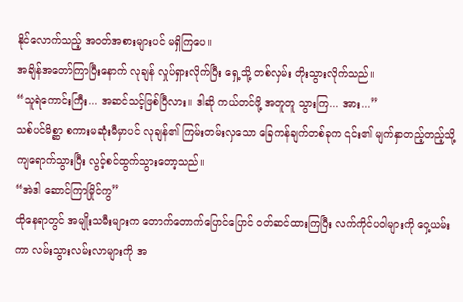နိုင်လောက်သည့် အဝတ်အစားများပင် မရှိကြပေ။
အချိန်အတော်ကြာပြီးနောက် လုချန် လှုပ်ရှားလိုက်ပြီး ရှေ့သို့ တစ်လှမ်း တိုးသွားလိုက်သည်။
“သူရဲကောင်းကြီး... အဆင်သင့်ဖြစ်ပြီလား။ ဒါဆို ကယ်တင်ဖို့ အတူတူ သွားကြ... အား...”
သစ်ပင်မိစ္ဆာ စကားမဆုံးမီမှာပင် လုချန်၏ ကြမ်းတမ်းလှသော ခြေကန်ချက်တစ်ခုက ၎င်း၏ မျက်နှာတည့်တည့်သို့ ကျရောက်သွားပြီး လွင့်စင်ထွက်သွားတော့သည်။
“အဲဒါ ဆောင်ကြာမြိုင်ကွ”
ထိုနေရာတွင် အမျိုးသမီးများက တောက်တောက်ပြောင်ပြောင် ဝတ်ဆင်ထားကြပြီး လက်ကိုင်ပဝါများကို ဝှေ့ယမ်းကာ လမ်းသွားလမ်းလာများကို အ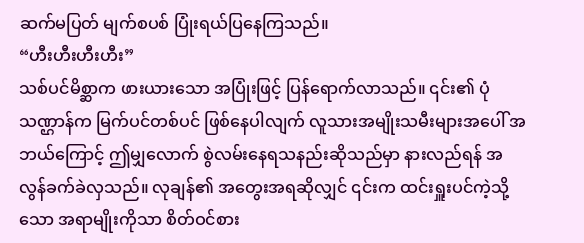ဆက်မပြတ် မျက်စပစ် ပြုံးရယ်ပြနေကြသည်။
“ဟီးဟီးဟီးဟီး”
သစ်ပင်မိစ္ဆာက ဖားယားသော အပြုံးဖြင့် ပြန်ရောက်လာသည်။ ၎င်း၏ ပုံသဏ္ဌာန်က မြက်ပင်တစ်ပင် ဖြစ်နေပါလျက် လူသားအမျိုးသမီးများအပေါ် အဘယ်ကြောင့် ဤမျှလောက် စွဲလမ်းနေရသနည်းဆိုသည်မှာ နားလည်ရန် အလွန်ခက်ခဲလှသည်။ လုချန်၏ အတွေးအရဆိုလျှင် ၎င်းက ထင်းရှူးပင်ကဲ့သို့သော အရာမျိုးကိုသာ စိတ်ဝင်စား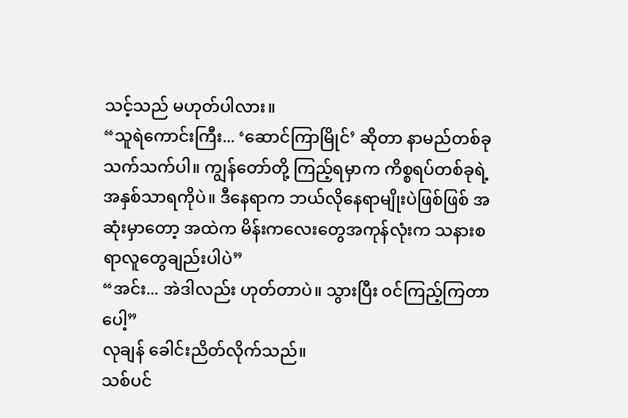သင့်သည် မဟုတ်ပါလား။
“သူရဲကောင်းကြီး... ‘ဆောင်ကြာမြိုင်’ ဆိုတာ နာမည်တစ်ခုသက်သက်ပါ။ ကျွန်တော်တို့ ကြည့်ရမှာက ကိစ္စရပ်တစ်ခုရဲ့ အနှစ်သာရကိုပဲ။ ဒီနေရာက ဘယ်လိုနေရာမျိုးပဲဖြစ်ဖြစ် အဆုံးမှာတော့ အထဲက မိန်းကလေးတွေအကုန်လုံးက သနားစရာလူတွေချည်းပါပဲ”
“အင်း... အဲဒါလည်း ဟုတ်တာပဲ။ သွားပြီး ဝင်ကြည့်ကြတာပေါ့”
လုချန် ခေါင်းညိတ်လိုက်သည်။
သစ်ပင်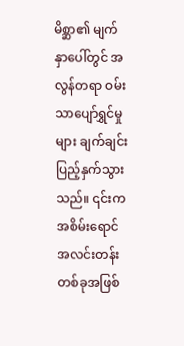မိစ္ဆာ၏ မျက်နှာပေါ်တွင် အလွန်တရာ ဝမ်းသာပျော်ရွှင်မှုများ ချက်ချင်း ပြည့်နှက်သွားသည်။ ၎င်းက အစိမ်းရောင် အလင်းတန်းတစ်ခုအဖြစ်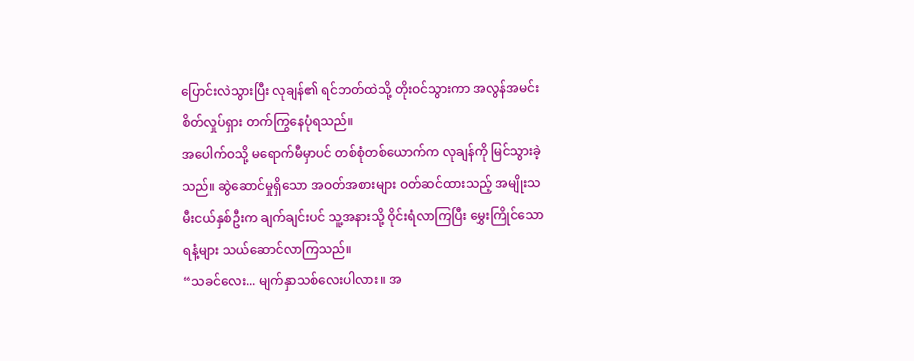ပြောင်းလဲသွားပြီး လုချန်၏ ရင်ဘတ်ထဲသို့ တိုးဝင်သွားကာ အလွန်အမင်း စိတ်လှုပ်ရှား တက်ကြွနေပုံရသည်။
အပေါက်ဝသို့ မရောက်မီမှာပင် တစ်စုံတစ်ယောက်က လုချန်ကို မြင်သွားခဲ့သည်။ ဆွဲဆောင်မှုရှိသော အဝတ်အစားများ ဝတ်ဆင်ထားသည့် အမျိုးသမီးငယ်နှစ်ဦးက ချက်ချင်းပင် သူ့အနားသို့ ဝိုင်းရံလာကြပြီး မွှေးကြိုင်သော ရနံ့များ သယ်ဆောင်လာကြသည်။
“သခင်လေး... မျက်နှာသစ်လေးပါလား။ အ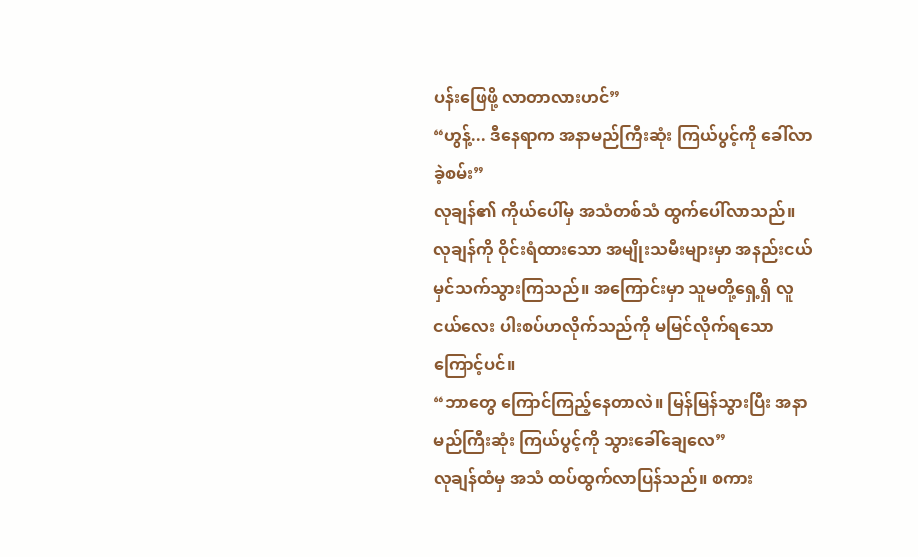ပန်းဖြေဖို့ လာတာလားဟင်”
“ဟွန့်... ဒီနေရာက အနာမည်ကြီးဆုံး ကြယ်ပွင့်ကို ခေါ်လာခဲ့စမ်း”
လုချန်၏ ကိုယ်ပေါ်မှ အသံတစ်သံ ထွက်ပေါ်လာသည်။
လုချန်ကို ဝိုင်းရံထားသော အမျိုးသမီးများမှာ အနည်းငယ် မှင်သက်သွားကြသည်။ အကြောင်းမှာ သူမတို့ရှေ့ရှိ လူငယ်လေး ပါးစပ်ဟလိုက်သည်ကို မမြင်လိုက်ရသောကြောင့်ပင်။
“ဘာတွေ ကြောင်ကြည့်နေတာလဲ။ မြန်မြန်သွားပြီး အနာမည်ကြီးဆုံး ကြယ်ပွင့်ကို သွားခေါ်ချေလေ”
လုချန်ထံမှ အသံ ထပ်ထွက်လာပြန်သည်။ စကား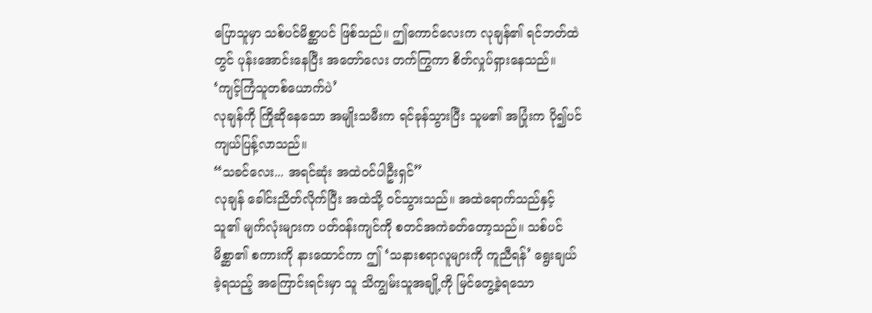ပြောသူမှာ သစ်ပင်မိစ္ဆာပင် ဖြစ်သည်။ ဤကောင်လေးက လုချန်၏ ရင်ဘတ်ထဲတွင် ပုန်းအောင်းနေပြီး အတော်လေး တက်ကြွကာ စိတ်လှုပ်ရှားနေသည်။
‘ကျင့်ကြံသူတစ်ယောက်ပဲ’
လုချန်ကို ကြိုဆိုနေသော အမျိုးသမီးက ရင်ခုန်သွားပြီး သူမ၏ အပြုံးက ပို၍ပင် ကျယ်ပြန့်လာသည်။
“သခင်လေး... အရင်ဆုံး အထဲဝင်ပါဦးရှင်”
လုချန် ခေါင်းညိတ်လိုက်ပြီး အထဲသို့ ဝင်သွားသည်။ အထဲရောက်သည်နှင့် သူ၏ မျက်လုံးများက ပတ်ဝန်းကျင်ကို စတင်အကဲခတ်တော့သည်။ သစ်ပင်မိစ္ဆာ၏ စကားကို နားထောင်ကာ ဤ ‘သနားစရာလူများကို ကူညီရန်’ ရွေးချယ်ခဲ့ရသည့် အကြောင်းရင်းမှာ သူ သိကျွမ်းသူအချို့ကို မြင်တွေ့ခဲ့ရသော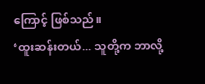ကြောင့် ဖြစ်သည်။
‘ထူးဆန်းတယ်... သူတို့က ဘာလို့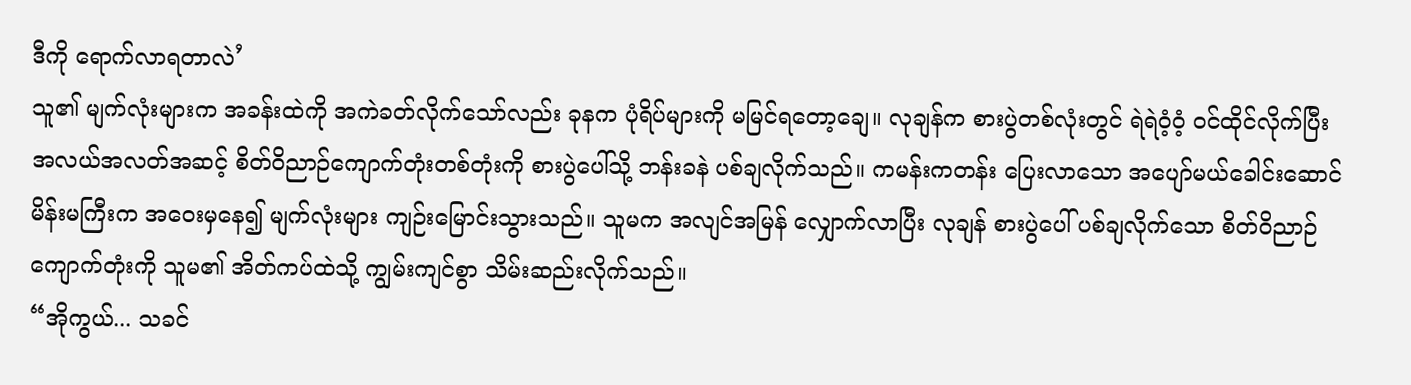ဒီကို ရောက်လာရတာလဲ’
သူ၏ မျက်လုံးများက အခန်းထဲကို အကဲခတ်လိုက်သော်လည်း ခုနက ပုံရိပ်များကို မမြင်ရတော့ချေ။ လုချန်က စားပွဲတစ်လုံးတွင် ရဲရဲဝံ့ဝံ့ ဝင်ထိုင်လိုက်ပြီး အလယ်အလတ်အဆင့် စိတ်ဝိညာဉ်ကျောက်တုံးတစ်တုံးကို စားပွဲပေါ်သို့ ဘန်းခနဲ ပစ်ချလိုက်သည်။ ကမန်းကတန်း ပြေးလာသော အပျော်မယ်ခေါင်းဆောင်မိန်းမကြီးက အဝေးမှနေ၍ မျက်လုံးများ ကျဉ်းမြောင်းသွားသည်။ သူမက အလျင်အမြန် လျှောက်လာပြီး လုချန် စားပွဲပေါ် ပစ်ချလိုက်သော စိတ်ဝိညာဉ်ကျောက်တုံးကို သူမ၏ အိတ်ကပ်ထဲသို့ ကျွမ်းကျင်စွာ သိမ်းဆည်းလိုက်သည်။
“အိုကွယ်... သခင်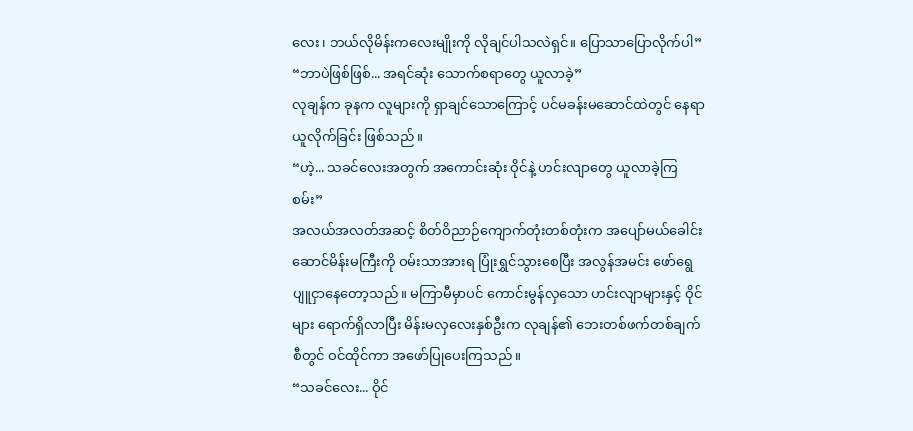လေး၊ ဘယ်လိုမိန်းကလေးမျိုးကို လိုချင်ပါသလဲရှင်။ ပြောသာပြောလိုက်ပါ”
“ဘာပဲဖြစ်ဖြစ်... အရင်ဆုံး သောက်စရာတွေ ယူလာခဲ့”
လုချန်က ခုနက လူများကို ရှာချင်သောကြောင့် ပင်မခန်းမဆောင်ထဲတွင် နေရာယူလိုက်ခြင်း ဖြစ်သည်။
“ဟဲ့... သခင်လေးအတွက် အကောင်းဆုံး ဝိုင်နဲ့ ဟင်းလျာတွေ ယူလာခဲ့ကြစမ်း”
အလယ်အလတ်အဆင့် စိတ်ဝိညာဉ်ကျောက်တုံးတစ်တုံးက အပျော်မယ်ခေါင်းဆောင်မိန်းမကြီးကို ဝမ်းသာအားရ ပြုံးရွှင်သွားစေပြီး အလွန်အမင်း ဖော်ရွေပျူငှာနေတော့သည်။ မကြာမီမှာပင် ကောင်းမွန်လှသော ဟင်းလျာများနှင့် ဝိုင်များ ရောက်ရှိလာပြီး မိန်းမလှလေးနှစ်ဦးက လုချန်၏ ဘေးတစ်ဖက်တစ်ချက်စီတွင် ဝင်ထိုင်ကာ အဖော်ပြုပေးကြသည်။
“သခင်လေး... ဝိုင်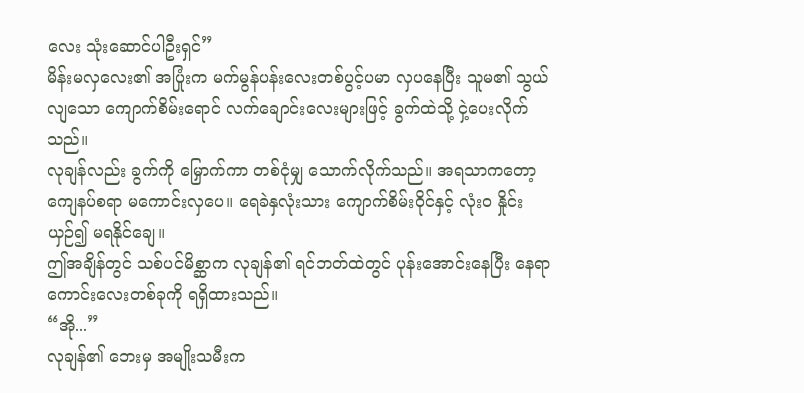လေး သုံးဆောင်ပါဦးရှင်”
မိန်းမလှလေး၏ အပြုံးက မက်မွန်ပန်းလေးတစ်ပွင့်ပမာ လှပနေပြီး သူမ၏ သွယ်လျသော ကျောက်စိမ်းရောင် လက်ချောင်းလေးများဖြင့် ခွက်ထဲသို့ ငှဲ့ပေးလိုက်သည်။
လုချန်လည်း ခွက်ကို မြှောက်ကာ တစ်ငုံမျှ သောက်လိုက်သည်။ အရသာကတော့ ကျေနပ်စရာ မကောင်းလှပေ။ ရေခဲနှလုံးသား ကျောက်စိမ်းဝိုင်နှင့် လုံးဝ နှိုင်းယှဉ်၍ မရနိုင်ချေ။
ဤအချိန်တွင် သစ်ပင်မိစ္ဆာက လုချန်၏ ရင်ဘတ်ထဲတွင် ပုန်းအောင်းနေပြီး နေရာကောင်းလေးတစ်ခုကို ရရှိထားသည်။
“အို...”
လုချန်၏ ဘေးမှ အမျိုးသမီးက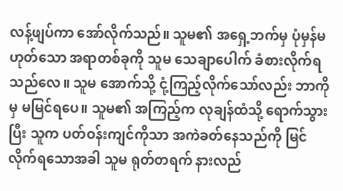လန့်ဖျပ်ကာ အော်လိုက်သည်။ သူမ၏ အရှေ့ဘက်မှ ပုံမှန်မဟုတ်သော အရာတစ်ခုကို သူမ သေချာပေါက် ခံစားလိုက်ရသည်လေ။ သူမ အောက်သို့ ငုံ့ကြည့်လိုက်သော်လည်း ဘာကိုမှ မမြင်ရပေ။ သူမ၏ အကြည့်က လုချန်ထံသို့ ရောက်သွားပြီး သူက ပတ်ဝန်းကျင်ကိုသာ အကဲခတ်နေသည်ကို မြင်လိုက်ရသောအခါ သူမ ရုတ်တရက် နားလည်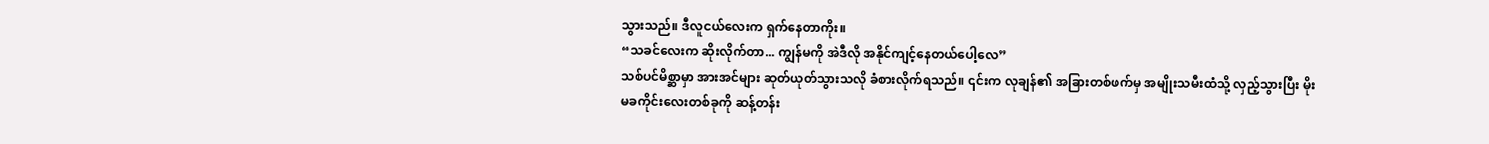သွားသည်။ ဒီလူငယ်လေးက ရှက်နေတာကိုး။
“သခင်လေးက ဆိုးလိုက်တာ... ကျွန်မကို အဲဒီလို အနိုင်ကျင့်နေတယ်ပေါ့လေ”
သစ်ပင်မိစ္ဆာမှာ အားအင်များ ဆုတ်ယုတ်သွားသလို ခံစားလိုက်ရသည်။ ၎င်းက လုချန်၏ အခြားတစ်ဖက်မှ အမျိုးသမီးထံသို့ လှည့်သွားပြီး မိုးမခကိုင်းလေးတစ်ခုကို ဆန့်တန်း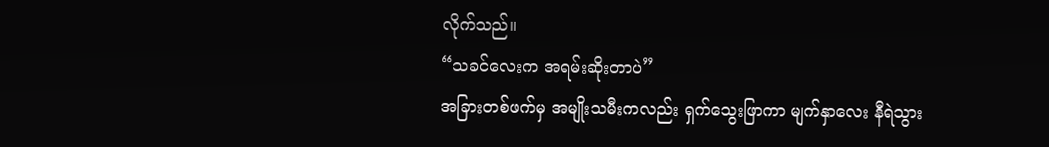လိုက်သည်။
“သခင်လေးက အရမ်းဆိုးတာပဲ”
အခြားတစ်ဖက်မှ အမျိုးသမီးကလည်း ရှက်သွေးဖြာကာ မျက်နှာလေး နီရဲသွား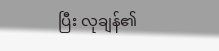ပြီး လုချန်၏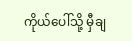ကိုယ်ပေါ်သို့ မှီချ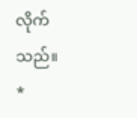လိုက်သည်။
*